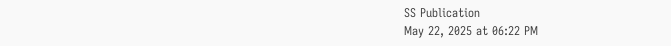SS Publication
May 22, 2025 at 06:22 PM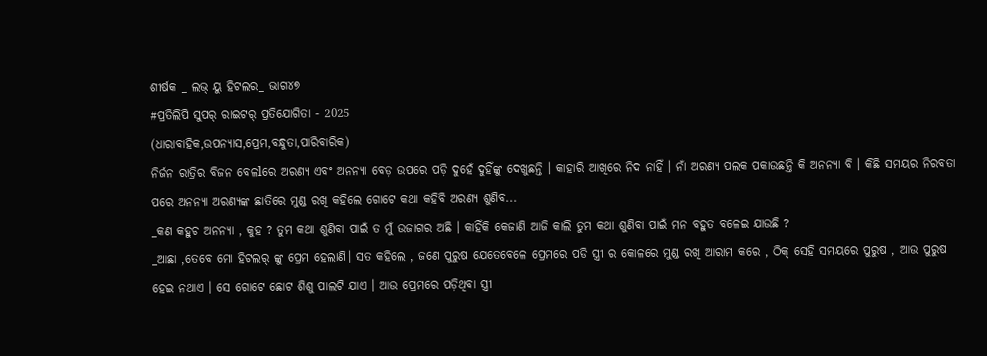ଶୀର୍ଷକ _ ଲଭ୍ ୟୁ ହିଟଲର_ ଭାଗ୪୭
#ପ୍ରତିଲିପି ସୁପର୍ ରାଇଟର୍ ପ୍ରତିଯୋଗିତା - 2025
(ଧାରାବାହିକ,ଉପନ୍ୟାସ,ପ୍ରେମ,ବନ୍ଧୁତା,ପାରିବାରିକ)
ନିର୍ଜନ ରାତ୍ରିର ବିଜନ ବେଳlରେ ଅରଣ୍ୟ ଏବଂ ଅନନ୍ୟା ବେଡ଼ ଉପରେ ପଡ଼ି ଦୁହେଁ ଦୁହିଁଙ୍କୁ ଦେଖୁଛନ୍ତି । କାହାରି ଆଖିରେ ନିଦ ନାହିଁ । ନାଁ ଅରଣ୍ୟ ପଲକ ପକାଉଛନ୍ତି କି ଅନନ୍ୟା ବି । କିଛି ସମୟର ନିରବତା ପରେ ଅନନ୍ୟା ଅରଣ୍ୟଙ୍କ ଛାତିରେ ମୁଣ୍ଡ ରଖି କହିଲେ ଗୋଟେ କଥା କହିବି ଅରଣ୍ୟ ଶୁଣିବ...
_କଣ କହୁଚ ଅନନ୍ୟା , କୁହ ? ତୁମ କଥା ଶୁଣିବା ପାଇଁ ତ ମୁଁ ଉଜାଗର ଅଛି । କାହିଁକି କେଜାଣି ଆଜି କାଲି ତୁମ କଥା ଶୁଣିବା ପାଇଁ ମନ ବହୁତ ବଳେଇ ଯାଉଛି ?
_ଆଛା ,ତେବେ ମୋ ହିଟଲର୍ ଙ୍କୁ ପ୍ରେମ ହେଲାଣି। ସତ କହିଲେ , ଜଣେ ପୁରୁଷ ଯେତେବେଳେ ପ୍ରେମରେ ପଡି ସ୍ତ୍ରୀ ର କୋଳରେ ମୁଣ୍ଡ ରଖି ଆରାମ କରେ , ଠିକ୍ ସେହି ସମୟରେ ପୁରୁଷ , ଆଉ ପୁରୁଷ ହେଇ ନଥାଏ । ସେ ଗୋଟେ ଛୋଟ ଶିଶୁ ପାଲଟି ଯାଏ । ଆଉ ପ୍ରେମରେ ପଡ଼ିଥିବା ସ୍ତ୍ରୀ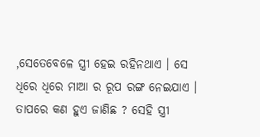,ସେତେବେଳେ ସ୍ତ୍ରୀ ହେଇ ରହିନଥାଏ । ସେ ଧିରେ ଧିରେ ମାଆ ର ରୂପ ରଙ୍ଗ ନେଇଯାଏ । ତାପରେ କଣ ହୁଏ ଜାଣିଛ ? ସେହି ସ୍ତ୍ରୀ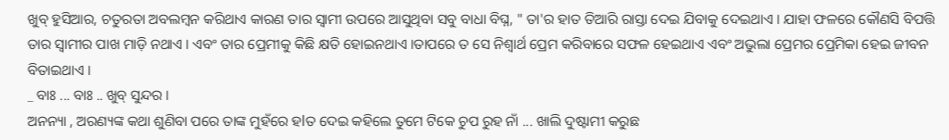ଖୁବ୍ ହୁସିଆର, ଚତୁରତା ଅବଲମ୍ବନ କରିଥାଏ କାରଣ ତାର ସ୍ବାମୀ ଉପରେ ଆସୁଥିବା ସବୁ ବାଧା ବିଘ୍ନ, " ତା'ର ହାତ ତିଆରି ରାସ୍ତା ଦେଇ ଯିବାକୁ ଦେଇଥାଏ । ଯାହା ଫଳରେ କୌଣସି ବିପତ୍ତି ତାର ସ୍ୱାମୀର ପାଖ ମାଡ଼ି ନଥାଏ । ଏବଂ ତାର ପ୍ରେମୀକୁ କିଛି କ୍ଷତି ହୋଇନଥାଏ ।ତାପରେ ତ ସେ ନିଶ୍ୱାର୍ଥ ପ୍ରେମ କରିବାରେ ସଫଳ ହେଇଥାଏ ଏବଂ ଅଭୁଲା ପ୍ରେମର ପ୍ରେମିକା ହେଇ ଜୀବନ ବିତାଇଥାଏ ।
_ ବାଃ ... ବାଃ .. ଖୁବ୍ ସୁନ୍ଦର ।
ଅନନ୍ୟା , ଅରଣ୍ୟଙ୍କ କଥା ଶୁଣିବା ପରେ ତାଙ୍କ ମୁହଁରେ ହlତ ଦେଇ କହିଲେ ତୁମେ ଟିକେ ଚୁପ ରୁହ ନାଁ ... ଖାଲି ଦୁଷ୍ଟାମୀ କରୁଛ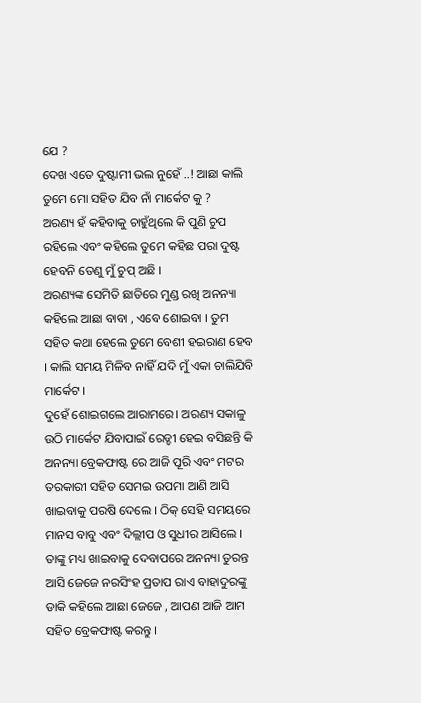ଯେ ?
ଦେଖ ଏତେ ଦୁଷ୍ଟାମୀ ଭଲ ନୁହେଁ ..! ଆଛା କାଲି ତୁମେ ମୋ ସହିତ ଯିବ ନାଁ ମାର୍କେଟ କୁ ?
ଅରଣ୍ୟ ହଁ କହିବାକୁ ଚାହୁଁଥିଲେ କି ପୁଣି ଚୁପ ରହିଲେ ଏବଂ କହିଲେ ତୁମେ କହିଛ ପରା ଦୁଷ୍ଟ ହେବନି ତେଣୁ ମୁଁ ଚୁପ୍ ଅଛି ।
ଅରଣ୍ୟଙ୍କ ସେମିତି ଛାତିରେ ମୁଣ୍ଡ ରଖି ଅନନ୍ୟା କହିଲେ ଆଛା ବାବା , ଏବେ ଶୋଇବା । ତୁମ ସହିତ କଥା ହେଲେ ତୁମେ ବେଶୀ ହଇରାଣ ହେବ । କାଲି ସମୟ ମିଳିବ ନାହିଁ ଯଦି ମୁଁ ଏକା ଚାଲିଯିବି ମାର୍କେଟ ।
ଦୁହେଁ ଶୋଇଗଲେ ଆରାମରେ। ଅରଣ୍ୟ ସକାଳୁ ଉଠି ମାର୍କେଟ ଯିବାପାଇଁ ରେଡ୍ଡୀ ହେଇ ବସିଛନ୍ତି କି ଅନନ୍ୟା ବ୍ରେକଫାଷ୍ଟ ରେ ଆଜି ପୂରି ଏବଂ ମଟର ତରକାରୀ ସହିତ ସେମଇ ଉପମା ଆଣି ଆସି ଖାଇବାକୁ ପରଷି ଦେଲେ । ଠିକ୍ ସେହି ସମୟରେ ମାନସ ବାବୁ ଏବଂ ଦିଲ୍ଲୀପ ଓ ସୁଧୀର ଆସିଲେ । ତାଙ୍କୁ ମଧ୍ୟ ଖାଇବାକୁ ଦେବାପରେ ଅନନ୍ୟା ତୁରନ୍ତ ଆସି ଜେଜେ ନରସିଂହ ପ୍ରତାପ ରାଏ ବାହାଦୁରଙ୍କୁ ଡାକି କହିଲେ ଆଛା ଜେଜେ , ଆପଣ ଆଜି ଆମ ସହିତ ବ୍ରେକଫାଷ୍ଟ କରନ୍ତୁ ।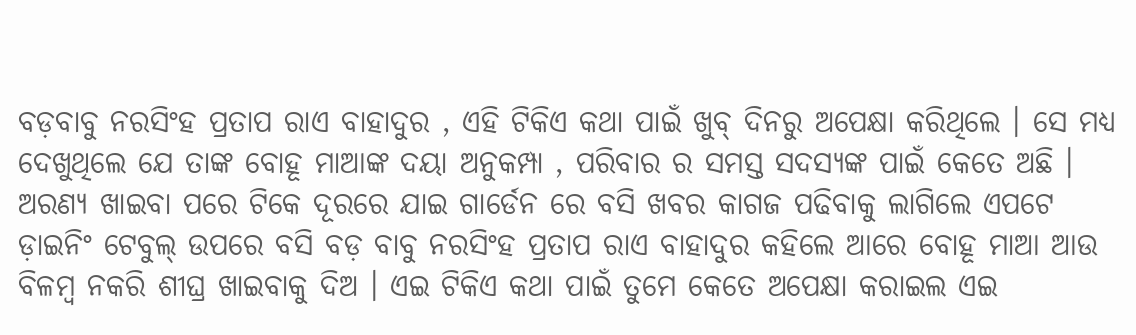ବଡ଼ବାବୁ ନରସିଂହ ପ୍ରତାପ ରାଏ ବାହାଦୁର , ଏହି ଟିକିଏ କଥା ପାଇଁ ଖୁବ୍ ଦିନରୁ ଅପେକ୍ଷା କରିଥିଲେ । ସେ ମଧ୍ୟ ଦେଖୁଥିଲେ ଯେ ତାଙ୍କ ବୋହୂ ମାଆଙ୍କ ଦୟା ଅନୁକମ୍ପା , ପରିବାର ର ସମସ୍ତ ସଦସ୍ୟଙ୍କ ପାଇଁ କେତେ ଅଛି ।
ଅରଣ୍ୟ ଖାଇବା ପରେ ଟିକେ ଦୂରରେ ଯାଇ ଗାର୍ଡେନ ରେ ବସି ଖବର କାଗଜ ପଢିବାକୁ ଲାଗିଲେ ଏପଟେ ଡ଼ାଇନିଂ ଟେବୁଲ୍ ଉପରେ ବସି ବଡ଼ ବାବୁ ନରସିଂହ ପ୍ରତାପ ରାଏ ବାହାଦୁର କହିଲେ ଆରେ ବୋହୂ ମାଆ ଆଉ ବିଳମ୍ବ ନକରି ଶୀଘ୍ର ଖାଇବାକୁ ଦିଅ । ଏଇ ଟିକିଏ କଥା ପାଇଁ ତୁମେ କେତେ ଅପେକ୍ଷା କରାଇଲ ଏଇ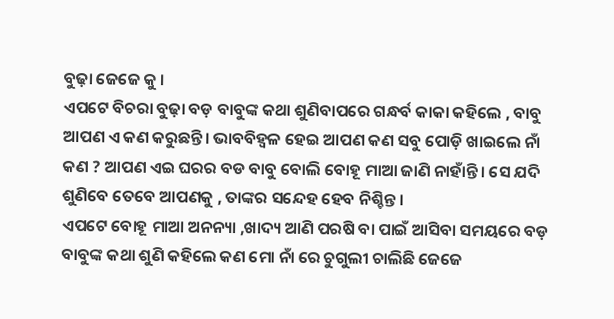ବୁଢ଼ା ଜେଜେ କୁ ।
ଏପଟେ ବିଚରା ବୁଢ଼ା ବଡ଼ ବାବୁଙ୍କ କଥା ଶୁଣିବାପରେ ଗନ୍ଧର୍ବ କାକା କହିଲେ , ବାବୁ ଆପଣ ଏ କଣ କରୁଛନ୍ତି। ଭାବବିହ୍ୱଳ ହେଇ ଆପଣ କଣ ସବୁ ପୋଡ଼ି ଖାଇଲେ ନାଁ କଣ ? ଆପଣ ଏଇ ଘରର ବଡ ବାବୁ ବୋଲି ବୋହୂ ମାଆ ଜାଣି ନାହାଁନ୍ତି। ସେ ଯଦି ଶୁଣିବେ ତେବେ ଆପଣକୁ , ତାଙ୍କର ସନ୍ଦେହ ହେବ ନିଶ୍ଚିନ୍ତ ।
ଏପଟେ ବୋହୂ ମାଆ ଅନନ୍ୟା ,ଖାଦ୍ୟ ଆଣି ପରଷି ବା ପାଇଁ ଆସିବା ସମୟରେ ବଡ଼ ବାବୁଙ୍କ କଥା ଶୁଣି କହିଲେ କଣ ମୋ ନାଁ ରେ ଚୁଗୁଲୀ ଚାଲିଛି ଜେଜେ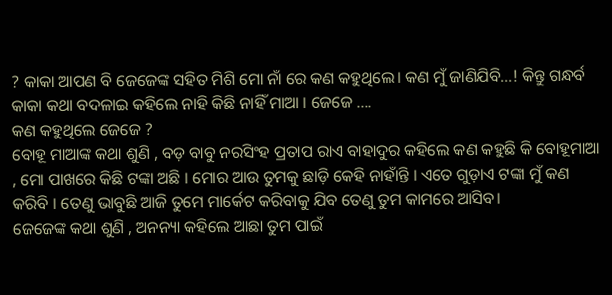? କାକା ଆପଣ ବି ଜେଜେଙ୍କ ସହିତ ମିଶି ମୋ ନାଁ ରେ କଣ କହୁଥିଲେ। କଣ ମୁଁ ଜାଣିଯିବି...! କିନ୍ତୁ ଗନ୍ଧର୍ବ କାକା କଥା ବଦଳାଇ କହିଲେ ନାହି କିଛି ନାହିଁ ମାଆ । ଜେଜେ ....
କଣ କହୁଥିଲେ ଜେଜେ ?
ବୋହୂ ମାଆଙ୍କ କଥା ଶୁଣି , ବଡ଼ ବାବୁ ନରସିଂହ ପ୍ରତାପ ରାଏ ବାହାଦୁର କହିଲେ କଣ କହୁଛି କି ବୋହୂମାଆ , ମୋ ପାଖରେ କିଛି ଟଙ୍କା ଅଛି । ମୋର ଆଉ ତୁମକୁ ଛାଡ଼ି କେହି ନାହାଁନ୍ତି । ଏତେ ଗୁଡ଼ାଏ ଟଙ୍କା ମୁଁ କଣ କରିବି । ତେଣୁ ଭାବୁଛି ଆଜି ତୁମେ ମାର୍କେଟ କରିବାକୁ ଯିବ ତେଣୁ ତୁମ କାମରେ ଆସିବ।
ଜେଜେଙ୍କ କଥା ଶୁଣି , ଅନନ୍ୟା କହିଲେ ଆଛା ତୁମ ପାଇଁ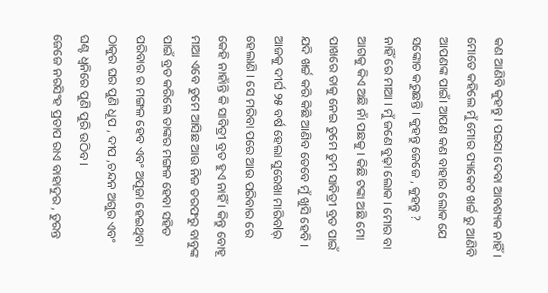କଣ ଆଣିବି କୁହନ୍ତୁ । ପଇସା ଦେବା ଆବଶ୍ୟକ ନାହିଁ । ମୋତେ କହିଲେ ମୁଁ ମୋର ପ୍ୟାକେଟ ଖର୍ଚ୍ଚ ରୁ ଆଣିବି ଆପଣଙ୍କ ପାଇଁ। ଆପଣ କଣ ବାହାର ଲୋକ ଯେ ସଙ୍କୋଚ କରୁଛନ୍ତି । କୁହନ୍ତୁ ଜେଜେ , କୁହନ୍ତୁ ?
ନାହିଁ ରେ ମାଆ । ମୁଁ ଜଣେ ବୁଢ଼ା ଲୋକ । ମୋର ବା ଆଗକୁ କିଏ ଅଛି ନାଁ ପଛକୁ । କିଛି ଟଙ୍କା ଅଛି ମୋ ପାଖରେ ତାକୁ ନେଇ ତୁମେ ତୁମ ସାବିତ୍ରୀ ବ୍ରତ ପାଇଁ ଯଦି ଖର୍ଚ୍ଚ କରି କିଛି ଆଣିବ ତେବେ ମୁଁ ଖୁସି ହେବି । ଆଜକୁ ଦୀର୍ଘ ୨୫ ବର୍ଷ ହେଲା ସୁରେଖା ମାରିବlର୍ ହେଲାଣି । ସେ ମରିବା ପରେ ଆଉ ପରିବାର ରେ କେହି ନାହାଁନ୍ତି କି ସାବିତ୍ରୀ ବ୍ରତ ହୁଏ ନାହିଁ । କିନ୍ତୁ ବୋହୂ ମାଆ ଏବେ ତୁମେ ଆସିଛ ଆଉ ନିଜ ତରଫରୁ ବାବୁଙ୍କ ପାଇଁ ବ୍ରତ କରିଲେ ତାଙ୍କର ମଙ୍ଗଳ ହେବା ସହିତ ପରିବାର ର ମଙ୍ଗଳ ହେବ ଏବଂ ଅପୂଜା ହେଇଥିବା ଠାକୁର ଘର ପୁଣି ଧୂପ , ଦୀପ ,ଚନ୍ଦନ ଅଗୁର ଏବଂ ଘଣ୍ଟ ଧ୍ବନିରେ ପୁଣି ପୁରି ଉଠିବ ।
ଜେଜେ ନରସିଂହ ପ୍ରତାପ ରାଏ ବାହାଦୁର , ତୁରନ୍ତ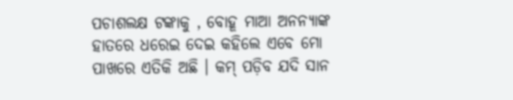ପଚାଶଲକ୍ଷ ଟଙ୍କାକୁ , ବୋହୂ ମାଆ ଅନନ୍ୟାଙ୍କ ହାତରେ ଧରେଇ ଦେଇ କହିଲେ ଏବେ ମୋ ପାଖରେ ଏତିକି ଅଛି । କମ୍ ପଡ଼ିବ ଯଦି ସାନ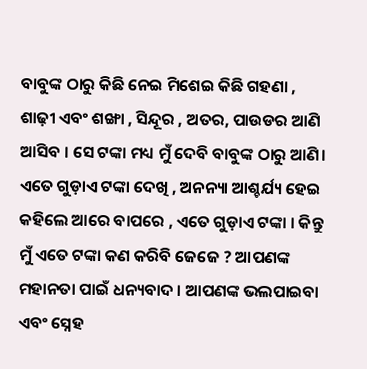ବାବୁଙ୍କ ଠାରୁ କିଛି ନେଇ ମିଶେଇ କିଛି ଗହଣା , ଶାଢ଼ୀ ଏବଂ ଶଙ୍ଖା , ସିନ୍ଦୂର , ଅତର, ପାଉଡର ଆଣି ଆସିବ । ସେ ଟଙ୍କା ମଧ୍ୟ ମୁଁ ଦେବି ବାବୁଙ୍କ ଠାରୁ ଆଣି।
ଏତେ ଗୁଡ଼ାଏ ଟଙ୍କା ଦେଖି , ଅନନ୍ୟା ଆଶ୍ଚର୍ଯ୍ୟ ହେଇ କହିଲେ ଆରେ ବାପରେ , ଏତେ ଗୁଡ଼ାଏ ଟଙ୍କା । କିନ୍ତୁ ମୁଁ ଏତେ ଟଙ୍କା କଣ କରିବି ଜେଜେ ? ଆପଣଙ୍କ ମହାନତା ପାଇଁ ଧନ୍ୟବାଦ । ଆପଣଙ୍କ ଭଲପାଇବା ଏବଂ ସ୍ନେହ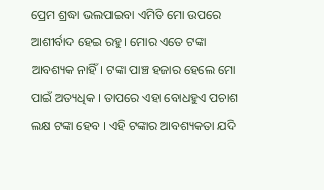ପ୍ରେମ ଶ୍ରଦ୍ଧା ଭଲପାଇବା ଏମିତି ମୋ ଉପରେ ଆଶୀର୍ବାଦ ହେଇ ରହୁ। ମୋର ଏତେ ଟଙ୍କା ଆବଶ୍ୟକ ନାହିଁ। ଟଙ୍କା ପାଞ୍ଚ ହଜାର ହେଲେ ମୋ ପାଇଁ ଅତ୍ୟଧିକ । ତାପରେ ଏହା ବୋଧହୁଏ ପଚାଶ ଲକ୍ଷ ଟଙ୍କା ହେବ । ଏହି ଟଙ୍କାର ଆବଶ୍ୟକତା ଯଦି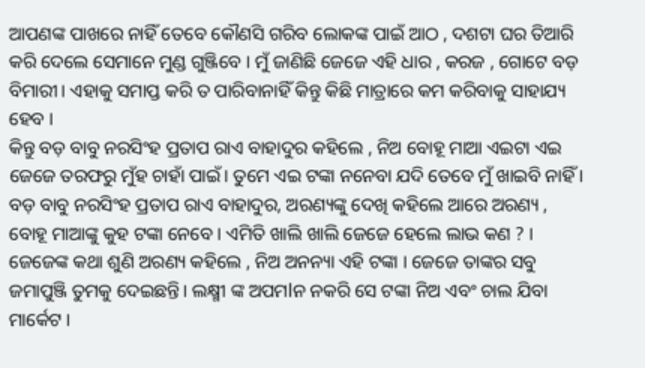ଆପଣଙ୍କ ପାଖରେ ନାହିଁ ତେବେ କୌଣସି ଗରିବ ଲୋକଙ୍କ ପାଇଁ ଆଠ , ଦଶଟା ଘର ତିଆରି କରି ଦେଲେ ସେମାନେ ମୁଣ୍ଡ ଗୁଞ୍ଜିବେ । ମୁଁ ଜାଣିଛି ଜେଜେ ଏହି ଧାର , କରଜ , ଗୋଟେ ବଡ଼ ବିମାରୀ। ଏହାକୁ ସମାପ୍ତ କରି ତ ପାରିବାନାହିଁ କିନ୍ତୁ କିଛି ମାତ୍ରାରେ କମ କରିବାକୁ ସାହାଯ୍ୟ ହେବ ।
କିନ୍ତୁ ବଡ଼ ବାବୁ ନରସିଂହ ପ୍ରତାପ ରାଏ ବାହାଦୁର କହିଲେ , ନିଅ ବୋହୂ ମାଆ ଏଇଟା ଏଇ ଜେଜେ ତରଫରୁ ମୁଁହ ଚାହାଁ ପାଇଁ। ତୁମେ ଏଇ ଟଙ୍କା ନନେବା ଯଦି ତେବେ ମୁଁ ଖାଇବି ନାହିଁ ।
ବଡ଼ ବାବୁ ନରସିଂହ ପ୍ରତାପ ରାଏ ବାହାଦୁର, ଅରଣ୍ୟଙ୍କୁ ଦେଖି କହିଲେ ଆରେ ଅରଣ୍ୟ , ବୋହୂ ମାଆଙ୍କୁ କୁହ ଟଙ୍କା ନେବେ । ଏମିତି ଖାଲି ଖାଲି ଜେଜେ ହେଲେ ଲାଭ କଣ ? ।
ଜେଜେଙ୍କ କଥା ଶୁଣି ଅରଣ୍ୟ କହିଲେ , ନିଅ ଅନନ୍ୟା ଏହି ଟଙ୍କା । ଜେଜେ ତାଙ୍କର ସବୁ ଜମାପୁଞ୍ଜି ତୁମକୁ ଦେଇଛନ୍ତି। ଲକ୍ଷ୍ମୀ ଙ୍କ ଅପମlନ ନକରି ସେ ଟଙ୍କା ନିଅ ଏବଂ ଚାଲ ଯିବା ମାର୍କେଟ ।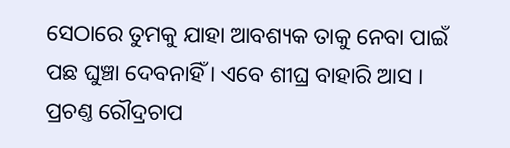ସେଠାରେ ତୁମକୁ ଯାହା ଆବଶ୍ୟକ ତାକୁ ନେବା ପାଇଁ ପଛ ଘୁଞ୍ଚା ଦେବନାହିଁ । ଏବେ ଶୀଘ୍ର ବାହାରି ଆସ । ପ୍ରଚଣ୍ତ ରୌଦ୍ରଚାପ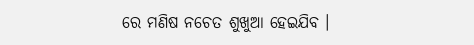ରେ ମଣିଷ ନଚେତ ଶୁଖୁଆ ହେଇଯିବ ।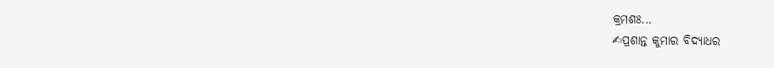କ୍ରମଶଃ...
✍ପ୍ରଶାନ୍ତ କୁମାର ବିଦ୍ୟାଧର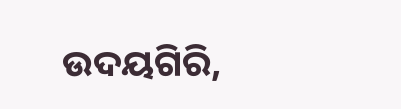ଉଦୟଗିରି,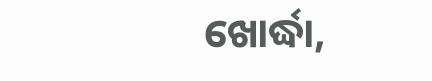ଖୋର୍ଦ୍ଧା,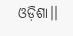ଓଡ଼ିଶା।।